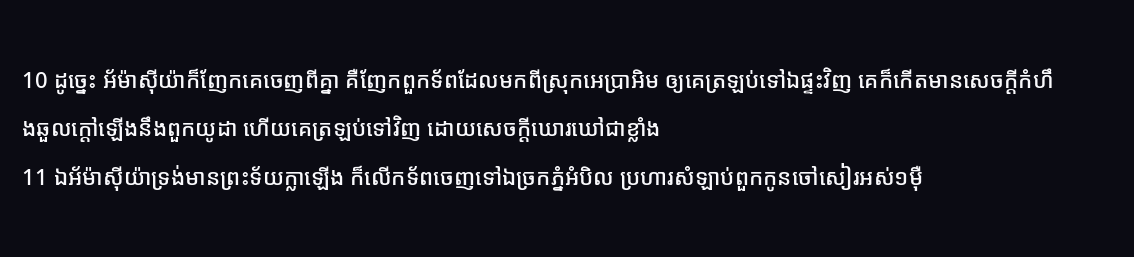10 ដូច្នេះ អ័ម៉ាស៊ីយ៉ាក៏ញែកគេចេញពីគ្នា គឺញែកពួកទ័ពដែលមកពីស្រុកអេប្រាអិម ឲ្យគេត្រឡប់ទៅឯផ្ទះវិញ គេក៏កើតមានសេចក្ដីកំហឹងឆួលក្តៅឡើងនឹងពួកយូដា ហើយគេត្រឡប់ទៅវិញ ដោយសេចក្ដីឃោរឃៅជាខ្លាំង
11 ឯអ័ម៉ាស៊ីយ៉ាទ្រង់មានព្រះទ័យក្លាឡើង ក៏លើកទ័ពចេញទៅឯច្រកភ្នំអំបិល ប្រហារសំឡាប់ពួកកូនចៅសៀរអស់១ម៉ឺ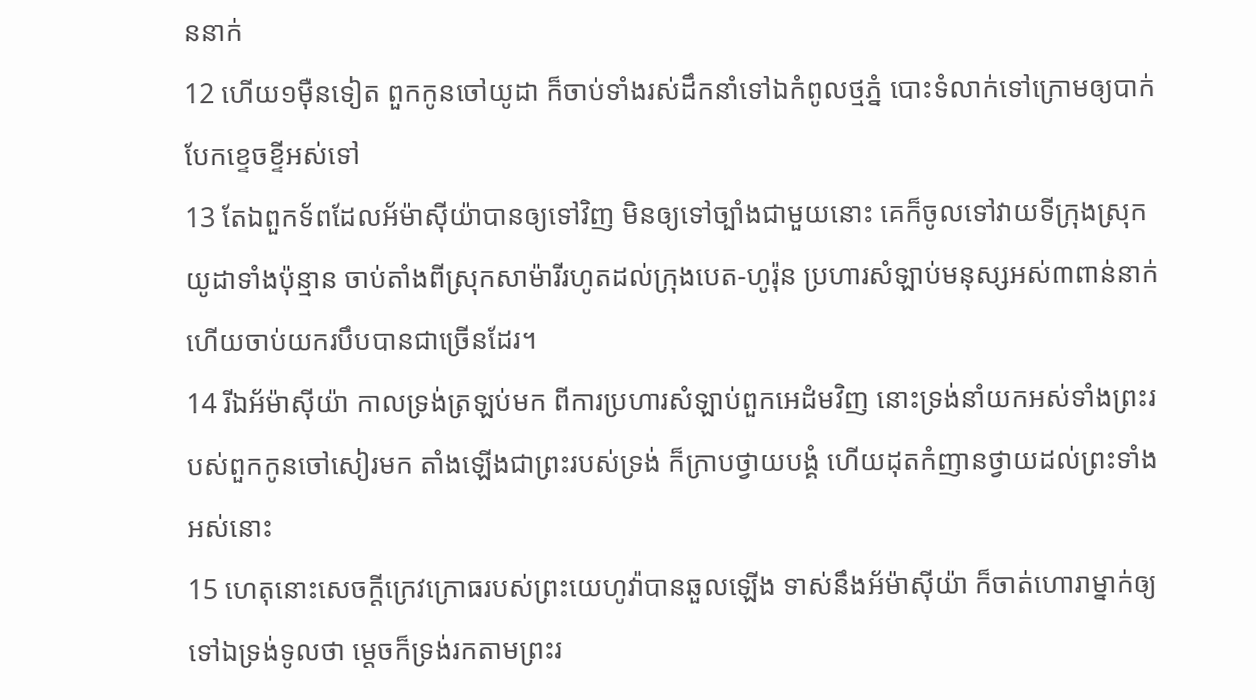ននាក់
12 ហើយ១ម៉ឺនទៀត ពួកកូនចៅយូដា ក៏ចាប់ទាំងរស់ដឹកនាំទៅឯកំពូលថ្មភ្នំ បោះទំលាក់ទៅក្រោមឲ្យបាក់បែកខ្ទេចខ្ទីអស់ទៅ
13 តែឯពួកទ័ពដែលអ័ម៉ាស៊ីយ៉ាបានឲ្យទៅវិញ មិនឲ្យទៅច្បាំងជាមួយនោះ គេក៏ចូលទៅវាយទីក្រុងស្រុកយូដាទាំងប៉ុន្មាន ចាប់តាំងពីស្រុកសាម៉ារីរហូតដល់ក្រុងបេត-ហូរ៉ុន ប្រហារសំឡាប់មនុស្សអស់៣ពាន់នាក់ ហើយចាប់យករបឹបបានជាច្រើនដែរ។
14 រីឯអ័ម៉ាស៊ីយ៉ា កាលទ្រង់ត្រឡប់មក ពីការប្រហារសំឡាប់ពួកអេដំមវិញ នោះទ្រង់នាំយកអស់ទាំងព្រះរបស់ពួកកូនចៅសៀរមក តាំងឡើងជាព្រះរបស់ទ្រង់ ក៏ក្រាបថ្វាយបង្គំ ហើយដុតកំញានថ្វាយដល់ព្រះទាំងអស់នោះ
15 ហេតុនោះសេចក្ដីក្រេវក្រោធរបស់ព្រះយេហូវ៉ាបានឆួលឡើង ទាស់នឹងអ័ម៉ាស៊ីយ៉ា ក៏ចាត់ហោរាម្នាក់ឲ្យទៅឯទ្រង់ទូលថា ម្តេចក៏ទ្រង់រកតាមព្រះរ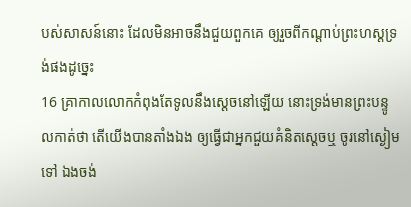បស់សាសន៍នោះ ដែលមិនអាចនឹងជួយពួកគេ ឲ្យរួចពីកណ្តាប់ព្រះហស្តទ្រង់ផងដូច្នេះ
16 គ្រាកាលលោកកំពុងតែទូលនឹងស្តេចនៅឡើយ នោះទ្រង់មានព្រះបន្ទូលកាត់ថា តើយើងបានតាំងឯង ឲ្យធ្វើជាអ្នកជួយគំនិតស្តេចឬ ចូរនៅស្ងៀមទៅ ឯងចង់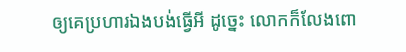ឲ្យគេប្រហារឯងបង់ធ្វើអី ដូច្នេះ លោកក៏លែងពោ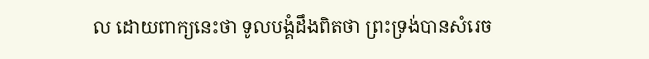ល ដោយពាក្យនេះថា ទូលបង្គំដឹងពិតថា ព្រះទ្រង់បានសំរេច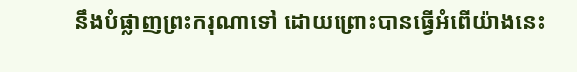នឹងបំផ្លាញព្រះករុណាទៅ ដោយព្រោះបានធ្វើអំពើយ៉ាងនេះ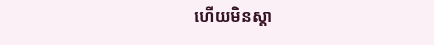ហើយមិនស្តា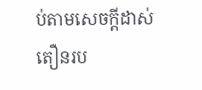ប់តាមសេចក្ដីដាស់តឿនរប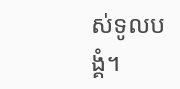ស់ទូលបង្គំ។